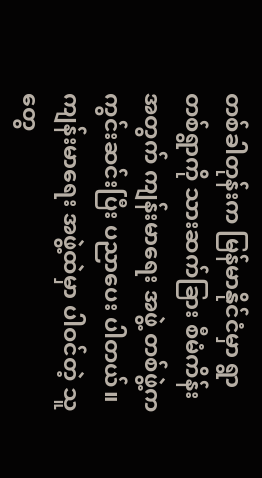တစ်ခါတုန်းက မြန်မာနိုင်ငံမှာ ရွာတစ်ရွာကို သားဆက်ခြား စီမံကိန်းအတွက် ကျန်းမာရေး အဖွဲ့ တစ်ဖွဲ့က ကွင်းဆင်းပြီး ပညာပေး ပါတယ်။ ကျန်းမာရေး အဖွဲ့ထဲမှာ ပါဝင်တဲ့ သူတွေ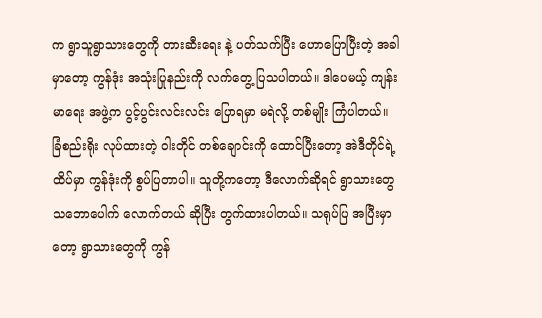က ရွာသူရွာသားတွေကို တားဆီးရေး နဲ့ ပတ်သက်ပြီး ဟောပြောပြီးတဲ့ အခါမှာတော့ ကွန်ဒုံး အသုံးပြုနည်းကို လက်တွေ့ ပြသပါတယ်။ ဒါပေမယ့် ကျန်းမာရေး အဖွဲ့က ပွင့်ပွင်းလင်းလင်း ပြောရမှာ မရဲလို့ တစ်မျိုး ကြံပါတယ်။ ခြံစည်းရိုး လုပ်ထားတဲ့ ဝါးတိုင် တစ်ချောင်းကို ထောင်ပြီးတော့ အဲဒီတိုင်ရဲ့ ထိပ်မှာ ကွန်ဒုံးကို စွပ်ပြတာပါ။ သူတို့ကတော့ ဒီလောက်ဆိုရင် ရွာသားတွေ သဘောပေါက် လောက်တယ် ဆိုပြီး တွက်ထားပါတယ်။ သရုပ်ပြ အပြီးမှာတော့ ရွာသားတွေကို ကွန်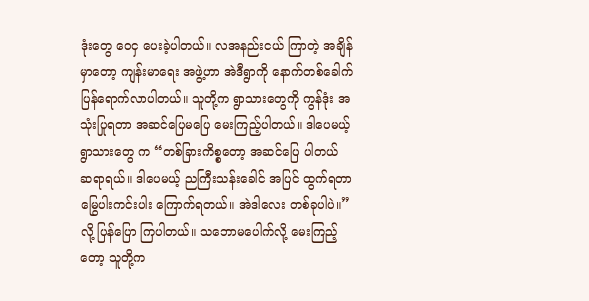ဒုံးတွေ ဝေငှ ပေးခဲ့ပါတယ်။ လအနည်းငယ် ကြာတဲ့ အချိန်မှာတော့ ကျန်းမာရေး အဖွဲ့ဟာ အဲဒီရွာကို နောက်တစ်ခေါက် ပြန်ရောက်လာပါတယ်။ သူတို့က ရွာသားတွေကို ကွန်ဒုံး အသုံးပြုရတာ အဆင်ပြေမပြေ မေးကြည့်ပါတယ်။ ဒါပေမယ့် ရွာသားတွေ က “တစ်ခြားကိစ္စတော့ အဆင်ပြေ ပါတယ် ဆရာရယ်။ ဒါပေမယ့် ညကြီးသန်းခေါင် အပြင် ထွက်ရတာ မြွေပါးကင်းပါး ကြောက်ရတယ်။ အဲဒါလေး တစ်ခုပါပဲ။” လို့ ပြန်ပြော ကြပါတယ်။ သဘောမပေါက်လို့ မေးကြည့်တော့ သူတို့က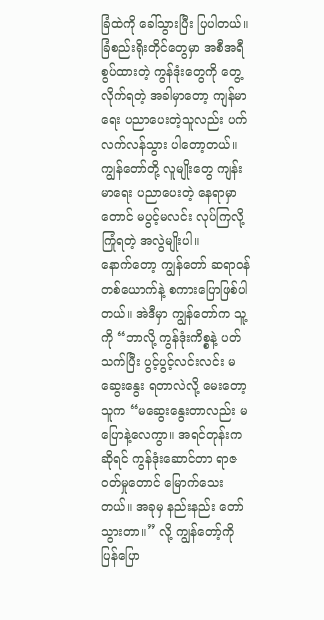ခြံထဲကို ခေါ်သွားပြီး ပြပါတယ်။ ခြံစည်းရိုးတိုင်တွေမှာ အစီအရီ စွပ်ထားတဲ့ ကွန်ဒုံးတွေကို တွေ့လိုက်ရတဲ့ အခါမှာတော့ ကျန်မာရေး ပညာပေးတဲ့သူလည်း ပက်လက်လန်သွား ပါတော့တယ်။ ကျွန်တော်တို့ လူမျိုးတွေ ကျန်းမာရေး ပညာပေးတဲ့ နေရာမှာတောင် မပွင့်မလင်း လုပ်ကြလို့ ကြုံရတဲ့ အလွဲမျိုးပါ။
နောက်တော့ ကျွန်တော် ဆရာဝန်တစ်ယောက်နဲ့ စကားပြောဖြစ်ပါတယ်။ အဲဒီမှာ ကျွန်တော်က သူ့ကို “ဘာလို့ ကွန်ဒုံးကိစ္စနဲ့ ပတ်သက်ပြီး ပွင့်ပွင့်လင်းလင်း မဆွေးနွေး ရတာလဲလို့ မေးတော့ သူက “မဆွေးနွေးတာလည်း မပြောနဲ့လေကွာ။ အရင်တုန်းက ဆိုရင် ကွန်ဒုံးဆောင်တာ ရာဇဝတ်မှုတောင် မြောက်သေးတယ်။ အခုမှ နည်းနည်း တော်သွားတာ။” လို့ ကျွန်တော့်ကို ပြန်ပြော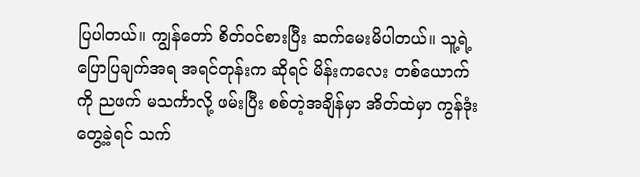ပြပါတယ်။ ကျွန်တော် စိတ်ဝင်စားပြီး ဆက်မေးမိပါတယ်။ သူ့ရဲ့ ပြောပြချက်အရ အရင်တုန်းက ဆိုရင် မိန်းကလေး တစ်ယောက်ကို ညဖက် မသင်္ကာလို့ ဖမ်းပြီး စစ်တဲ့အချိန်မှာ အိတ်ထဲမှာ ကွန်ဒုံးတွေ့ခဲ့ရင် သက်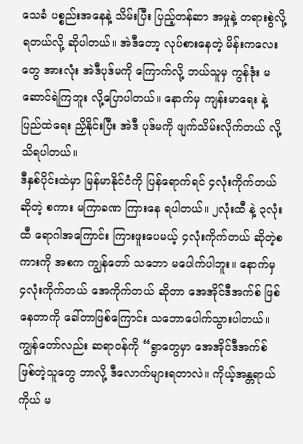သေခံ ပစ္စည်းအနေနဲ့ သိမ်းပြီး ပြည့်တန်ဆာ အမှုနဲ့ တရားစွဲလို့ ရတယ်လို့ ဆိုပါတယ်။ အဲဒီတော့ လုပ်စားနေတဲ့ မိန်းကလေးတွေ အားလုံး အဲဒီပုဒ်မကို ကြောက်လို့ ဘယ်သူမှ ကွန်ဒုံး မဆောင်ရဲကြဘူး လို့ပြောပါတယ်။ နောက်မှ ကျန်းမာရေး နဲ့ ပြည်ထဲရေး ညှိနိုင်းပြီး အဲဒီ ပုဒ်မကို ဖျက်သိမ်းလိုက်တယ် လို့ သိရပါတယ်။
ဒီနှစ်ပိုင်းထဲမှာ မြန်မာနိုင်ငံကို ပြန်ရောက်ရင် ၄လုံးကိုက်တယ် ဆိုတဲ့ စကား မကြာခဏ ကြားနေ ရပါတယ်။ ၂လုံးထီ နဲ့ ၃လုံးထီ ရောဂါအကြောင်း ကြားဖူးပေမယ့် ၄လုံးကိုက်တယ် ဆိုတဲ့စကားကို အစက ကျွန်တော် သဘော မပေါက်ပါဘူး။ နောက်မှ ၄လုံးကိုက်တယ် အေကိုက်တယ် ဆိုတာ အေအိုင်ဒီအက်စ် ဖြစ်နေတာကို ခေါ်တာဖြစ်ကြောင်း သဘောပေါက်သွားပါတယ်။
ကျွန်တော်လည်း ဆရာဝန်ကို “ရွာတွေမှာ အေအိုင်ဒီအက်စ် ဖြစ်တဲ့သူတွေ ဘာလို့ ဒီလောက်များရတာလဲ။ ကိုယ့်အန္တရာယ်ကိုယ် မ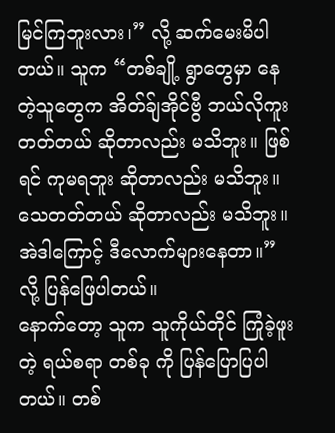မြင်ကြဘူးလား၊” လို့ ဆက်မေးမိပါတယ်။ သူက “တစ်ချို့ ရွာတွေမှာ နေတဲ့သူတွေက အိတ်ခ်ျအိုင်ဗွီ ဘယ်လိုကူး တတ်တယ် ဆိုတာလည်း မသိဘူး။ ဖြစ်ရင် ကုမရဘူး ဆိုတာလည်း မသိဘူး။ သေတတ်တယ် ဆိုတာလည်း မသိဘူး။ အဲဒါကြောင့် ဒီလောက်များနေတာ။” လို့ ပြန်ဖြေပါတယ်။
နောက်တော့ သူက သူကိုယ်တိုင် ကြုံခဲ့ဖူးတဲ့ ရယ်စရာ တစ်ခု ကို ပြန်ပြောပြပါတယ်။ တစ်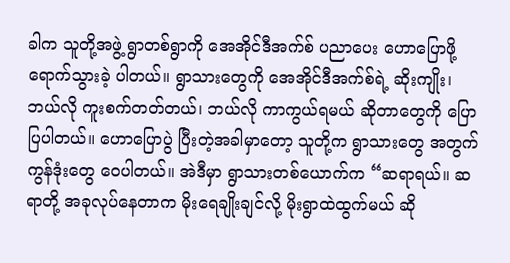ခါက သူတို့အဖွဲ့ ရွာတစ်ရွာကို အေအိုင်ဒီအက်စ် ပညာပေး ဟောပြောဖို့ ရောက်သွားခဲ့ ပါတယ်။ ရွာသားတွေကို အေအိုင်ဒီအက်စ်ရဲ့ ဆိုးကျိုး၊ ဘယ်လို ကူးစက်တတ်တယ်၊ ဘယ်လို ကာကွယ်ရမယ် ဆိုတာတွေကို ပြောပြပါတယ်။ ဟောပြောပွဲ ပြီးတဲ့အခါမှာတော့ သူတို့က ရွာသားတွေ အတွက် ကွန်ဒုံးတွေ ဝေပါတယ်။ အဲဒီမှာ ရွာသားတစ်ယောက်က “ဆရာရယ်။ ဆရာတို့ အခုလုပ်နေတာက မိုးရေချိုးချင်လို့ မိုးရွာထဲထွက်မယ် ဆို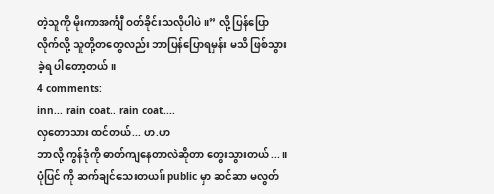တဲ့သူကို မိုးကာအင်္ကျီ ဝတ်ခိုင်းသလိုပါပဲ။” လို့ ပြန်ပြောလိုက်လို့ သူတို့တတွေလည်း ဘာပြန်ပြောရမှန်း မသိ ဖြစ်သွားခဲ့ရ ပါတော့တယ်။
4 comments:
inn... rain coat.. rain coat....
လှတောသား ထင်တယ်... ဟ.ဟ
ဘာလို့ ကွန်ဒုံကို ဓာတ်ကျနေတာလဲဆိုတာ တွေးသွားတယ်...။
ပုံပြင် ကို ဆက်ချင်သေးတယ။် public မှာ ဆင်ဆာ မလွတ်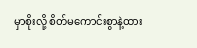မှာစိုးလို့ စိတ်မကောင်းစွာနဲ့ထား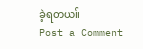ခဲ့ရတယ။်
Post a Comment